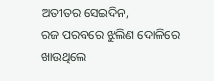ଅତୀତର ସେଇଦିନ,
ରଜ ପରବରେ ଝୁଲିଣ ଦୋଳିରେ
ଖାଉଥିଲେ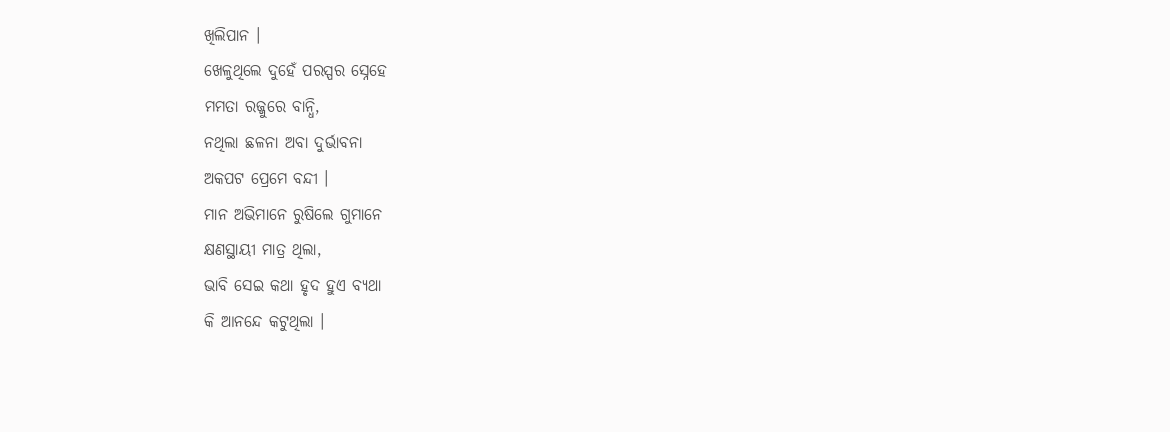ଖିଲିପାନ ।
ଖେଳୁଥିଲେ ଦୁହେଁ ପରସ୍ପର ସ୍ନେହେ
ମମତା ରଜ୍ଜୁରେ ବାନ୍ଧି,
ନଥିଲା ଛଳନା ଅବା ଦୁର୍ଭାବନା
ଅକପଟ ପ୍ରେମେ ବନ୍ଦୀ ।
ମାନ ଅଭିମାନେ ରୁଷିଲେ ଗୁମାନେ
କ୍ଷଣସ୍ଥାୟୀ ମାତ୍ର ଥିଲା,
ଭାବି ସେଇ କଥା ହୃଦ ହୁଏ ବ୍ୟଥା
କି ଆନନ୍ଦେ କଟୁଥିଲା ।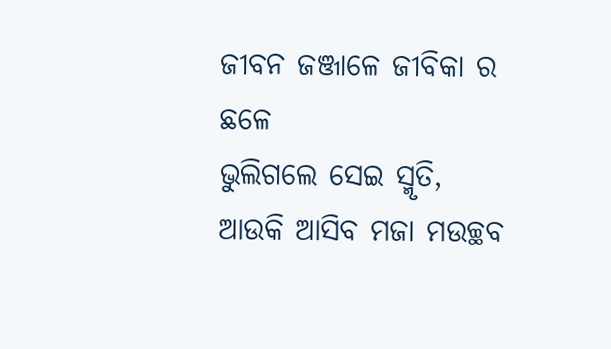ଜୀବନ ଜଞ୍ଜାଳେ ଜୀବିକା ର ଛଳେ
ଭୁଲିଗଲେ ସେଇ ସ୍ମୃତି,
ଆଉକି ଆସିବ ମଜା ମଉଚ୍ଛବ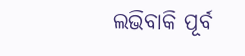ଲଭିବାକି ପୂର୍ବ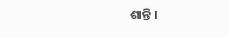ଶାନ୍ତି ।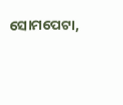ସୋମପେଟା,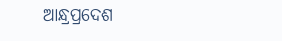ଆନ୍ଧ୍ରପ୍ରଦେଶ